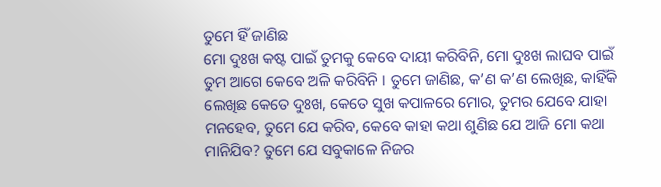ତୁମେ ହିଁ ଜାଣିଛ
ମୋ ଦୁଃଖ କଷ୍ଟ ପାଇଁ ତୁମକୁ କେବେ ଦାୟୀ କରିବିନି, ମୋ ଦୁଃଖ ଲାଘବ ପାଇଁ ତୁମ ଆଗେ କେବେ ଅଳି କରିବିନି । ତୁମେ ଜାଣିଛ, କ’ଣ କ’ଣ ଲେଖିଛ, କାହିଁକି ଲେଖିଛ କେତେ ଦୁଃଖ, କେତେ ସୁଖ କପାଳରେ ମୋର, ତୁମର ଯେବେ ଯାହା ମନହେବ, ତୁମେ ଯେ କରିବ, କେବେ କାହା କଥା ଶୁଣିଛ ଯେ ଆଜି ମୋ କଥା ମାନିଯିବ? ତୁମେ ଯେ ସବୁକାଳେ ନିଜର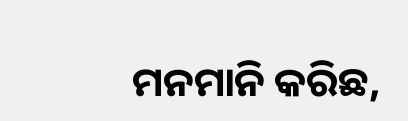ମନମାନି କରିଛ,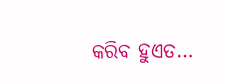କରିବ ହୁଏତ…